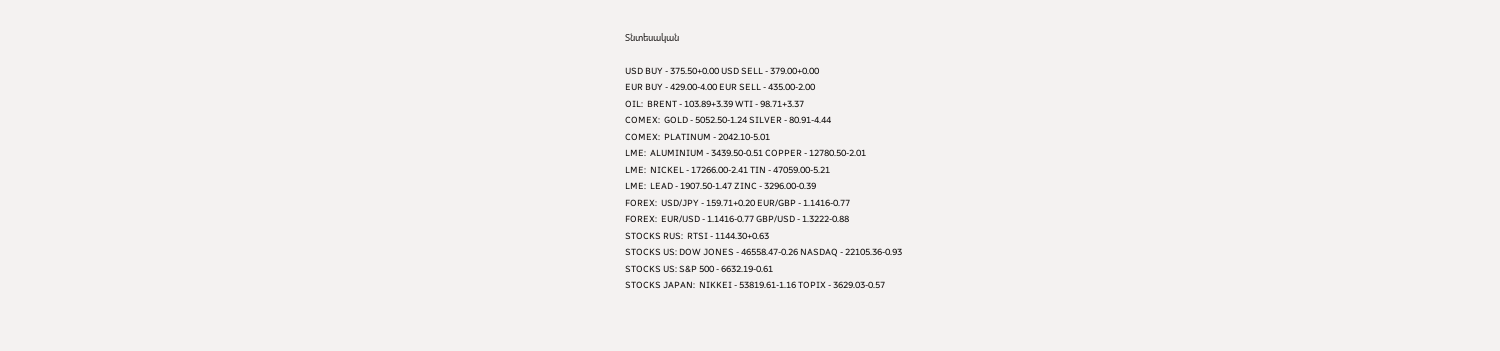Տնտեսական

USD BUY - 375.50+0.00 USD SELL - 379.00+0.00
EUR BUY - 429.00-4.00 EUR SELL - 435.00-2.00
OIL:  BRENT - 103.89+3.39 WTI - 98.71+3.37
COMEX:  GOLD - 5052.50-1.24 SILVER - 80.91-4.44
COMEX:  PLATINUM - 2042.10-5.01
LME:  ALUMINIUM - 3439.50-0.51 COPPER - 12780.50-2.01
LME:  NICKEL - 17266.00-2.41 TIN - 47059.00-5.21
LME:  LEAD - 1907.50-1.47 ZINC - 3296.00-0.39
FOREX:  USD/JPY - 159.71+0.20 EUR/GBP - 1.1416-0.77
FOREX:  EUR/USD - 1.1416-0.77 GBP/USD - 1.3222-0.88
STOCKS RUS:  RTSI - 1144.30+0.63
STOCKS US: DOW JONES - 46558.47-0.26 NASDAQ - 22105.36-0.93
STOCKS US: S&P 500 - 6632.19-0.61
STOCKS JAPAN:  NIKKEI - 53819.61-1.16 TOPIX - 3629.03-0.57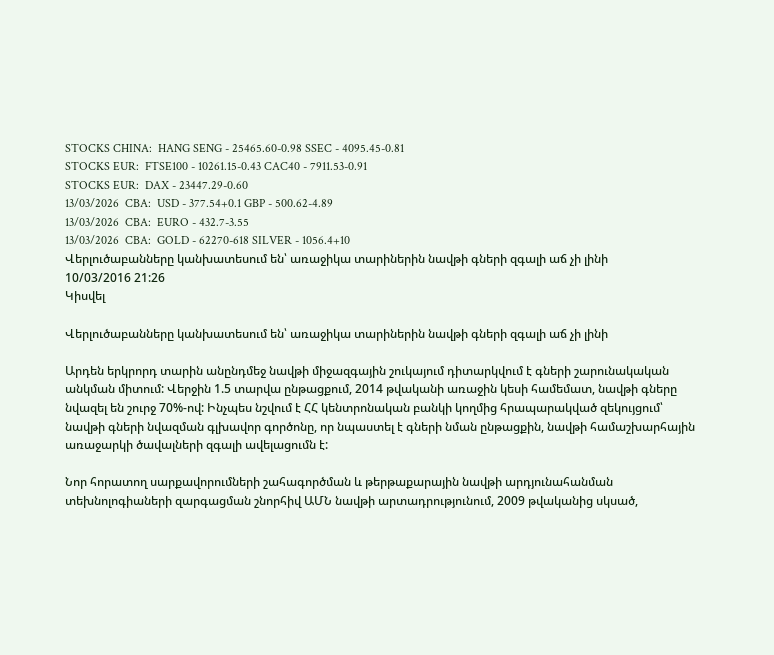STOCKS CHINA:  HANG SENG - 25465.60-0.98 SSEC - 4095.45-0.81
STOCKS EUR:  FTSE100 - 10261.15-0.43 CAC40 - 7911.53-0.91
STOCKS EUR:  DAX - 23447.29-0.60
13/03/2026  CBA:  USD - 377.54+0.1 GBP - 500.62-4.89
13/03/2026  CBA:  EURO - 432.7-3.55
13/03/2026  CBA:  GOLD - 62270-618 SILVER - 1056.4+10
Վերլուծաբանները կանխատեսում են՝ առաջիկա տարիներին նավթի գների զգալի աճ չի լինի
10/03/2016 21:26
Կիսվել

Վերլուծաբանները կանխատեսում են՝ առաջիկա տարիներին նավթի գների զգալի աճ չի լինի

Արդեն երկրորդ տարին անընդմեջ նավթի միջազգային շուկայում դիտարկվում է գների շարունակական անկման միտում: Վերջին 1.5 տարվա ընթացքում, 2014 թվականի առաջին կեսի համեմատ, նավթի գները նվազել են շուրջ 70%-ով: Ինչպես նշվում է ՀՀ կենտրոնական բանկի կողմից հրապարակված զեկույցում՝ նավթի գների նվազման գլխավոր գործոնը, որ նպաստել է գների նման ընթացքին, նավթի համաշխարհային առաջարկի ծավալների զգալի ավելացումն է:

Նոր հորատող սարքավորումների շահագործման և թերթաքարային նավթի արդյունահանման տեխնոլոգիաների զարգացման շնորհիվ ԱՄՆ նավթի արտադրությունում, 2009 թվականից սկսած,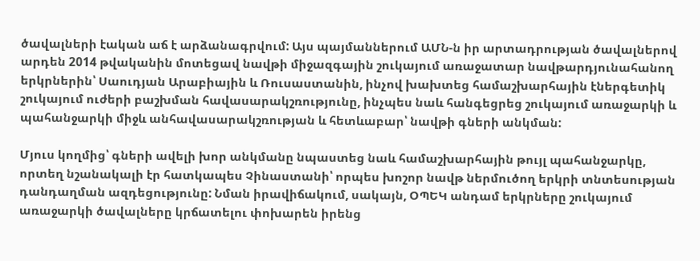ծավալների էական աճ է արձանագրվում: Այս պայմաններում ԱՄՆ-ն իր արտադրության ծավալներով արդեն 2014 թվականին մոտեցավ նավթի միջազգային շուկայում առաջատար նավթարդյունահանող երկրներին՝ Սաուդյան Արաբիային և Ռուսաստանին, ինչով խախտեց համաշխարհային էներգետիկ շուկայում ուժերի բաշխման հավասարակշռությունը, ինչպես նաև հանգեցրեց շուկայում առաջարկի և պահանջարկի միջև անհավասարակշռության և հետևաբար՝ նավթի գների անկման:

Մյուս կողմից՝ գների ավելի խոր անկմանը նպաստեց նաև համաշխարհային թույլ պահանջարկը, որտեղ նշանակալի էր հատկապես Չինաստանի՝ որպես խոշոր նավթ ներմուծող երկրի տնտեսության դանդաղման ազդեցությունը: Նման իրավիճակում, սակայն, ՕՊԵԿ անդամ երկրները շուկայում առաջարկի ծավալները կրճատելու փոխարեն իրենց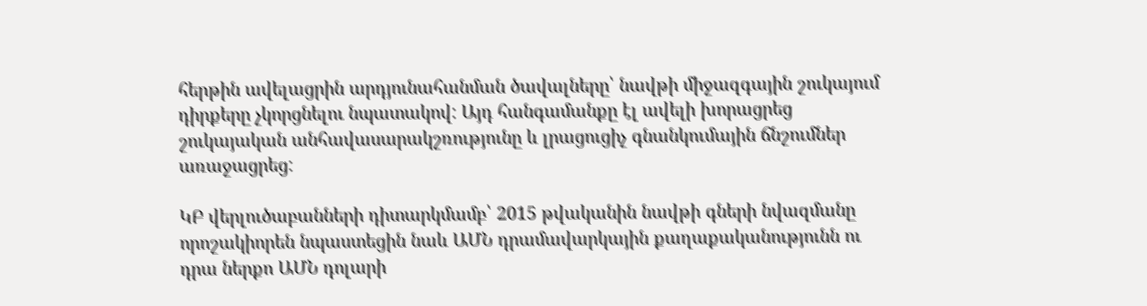հերթին ավելացրին արդյունահանման ծավալները՝ նավթի միջազգային շուկայում դիրքերը չկորցնելու նպատակով: Այդ հանգամանքը էլ ավելի խորացրեց շուկայական անհավասարակշռությունը և լրացուցիչ գնանկումային ճնշումներ առաջացրեց:

ԿԲ վերլուծաբանների դիտարկմամբ՝ 2015 թվականին նավթի գների նվազմանը որոշակիորեն նպաստեցին նաև ԱՄՆ դրամավարկային քաղաքականությունն ու դրա ներքո ԱՄՆ դոլարի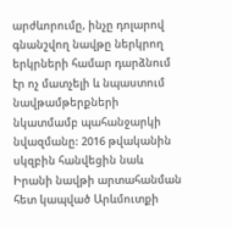արժևորումը, ինչը դոլարով գնանշվող նավթը ներկրող երկրների համար դարձնում էր ոչ մատչելի և նպաստում նավթամթերքների նկատմամբ պահանջարկի նվազմանը: 2016 թվականին սկզբին հանվեցին նաև Իրանի նավթի արտահանման հետ կապված Արևմուտքի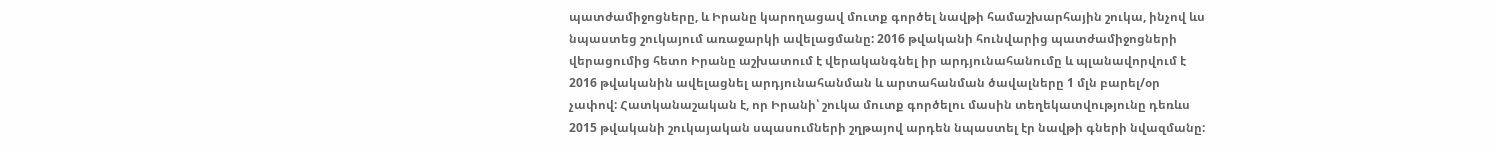պատժամիջոցները, և Իրանը կարողացավ մուտք գործել նավթի համաշխարհային շուկա, ինչով ևս նպաստեց շուկայում առաջարկի ավելացմանը: 2016 թվականի հունվարից պատժամիջոցների վերացումից հետո Իրանը աշխատում է վերականգնել իր արդյունահանումը և պլանավորվում է 2016 թվականին ավելացնել արդյունահանման և արտահանման ծավալները 1 մլն բարել/օր չափով: Հատկանաշական է, որ Իրանի՝ շուկա մուտք գործելու մասին տեղեկատվությունը դեռևս 2015 թվականի շուկայական սպասումների շղթայով արդեն նպաստել էր նավթի գների նվազմանը: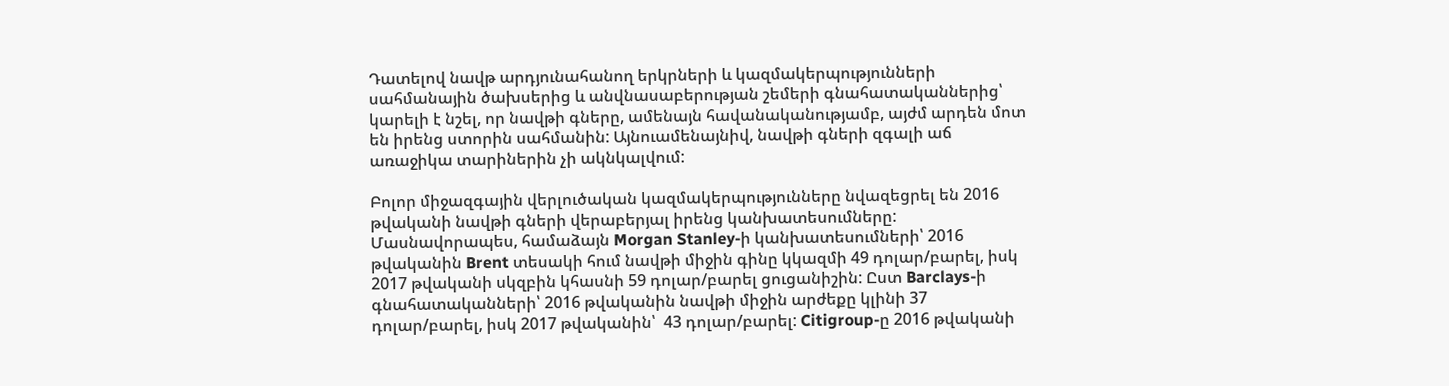Դատելով նավթ արդյունահանող երկրների և կազմակերպությունների սահմանային ծախսերից և անվնասաբերության շեմերի գնահատականներից՝ կարելի է նշել, որ նավթի գները, ամենայն հավանականությամբ, այժմ արդեն մոտ են իրենց ստորին սահմանին: Այնուամենայնիվ, նավթի գների զգալի աճ առաջիկա տարիներին չի ակնկալվում:

Բոլոր միջազգային վերլուծական կազմակերպությունները նվազեցրել են 2016 թվականի նավթի գների վերաբերյալ իրենց կանխատեսումները: Մասնավորապես, համաձայն Morgan Stanley-ի կանխատեսումների՝ 2016 թվականին Brent տեսակի հում նավթի միջին գինը կկազմի 49 դոլար/բարել, իսկ 2017 թվականի սկզբին կհասնի 59 դոլար/բարել ցուցանիշին: Ըստ Barclays-ի գնահատականների՝ 2016 թվականին նավթի միջին արժեքը կլինի 37 դոլար/բարել, իսկ 2017 թվականին՝  43 դոլար/բարել: Citigroup-ը 2016 թվականի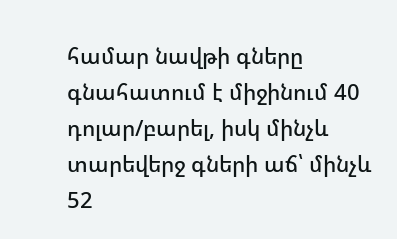համար նավթի գները գնահատում է միջինում 40 դոլար/բարել, իսկ մինչև տարեվերջ գների աճ՝ մինչև 52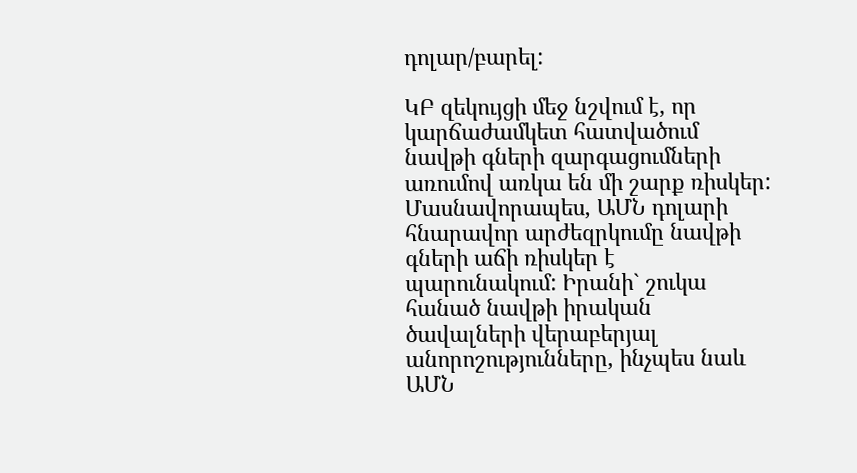դոլար/բարել:

ԿԲ զեկույցի մեջ նշվում է, որ կարճաժամկետ հատվածում նավթի գների զարգացումների առումով առկա են մի շարք ռիսկեր: Մասնավորապես, ԱՄՆ դոլարի հնարավոր արժեզրկումը նավթի գների աճի ռիսկեր է պարունակում: Իրանի` շուկա հանած նավթի իրական ծավալների վերաբերյալ անորոշությունները, ինչպես նաև ԱՄՆ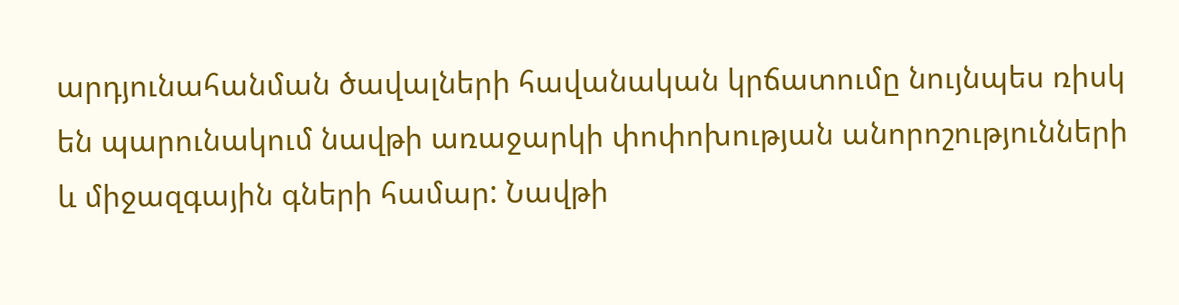արդյունահանման ծավալների հավանական կրճատումը նույնպես ռիսկ են պարունակում նավթի առաջարկի փոփոխության անորոշությունների և միջազգային գների համար: Նավթի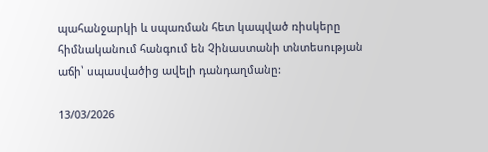պահանջարկի և սպառման հետ կապված ռիսկերը հիմնականում հանգում են Չինաստանի տնտեսության աճի՝ սպասվածից ավելի դանդաղմանը:

13/03/2026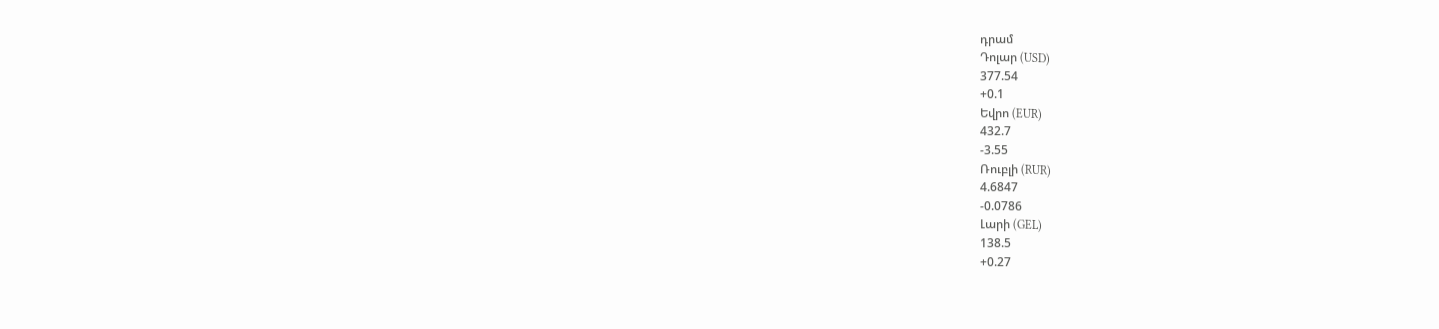դրամ
Դոլար (USD)
377.54
+0.1
Եվրո (EUR)
432.7
-3.55
Ռուբլի (RUR)
4.6847
-0.0786
Լարի (GEL)
138.5
+0.27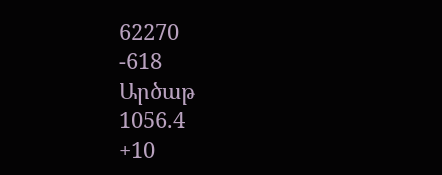62270
-618
Արծաթ
1056.4
+10